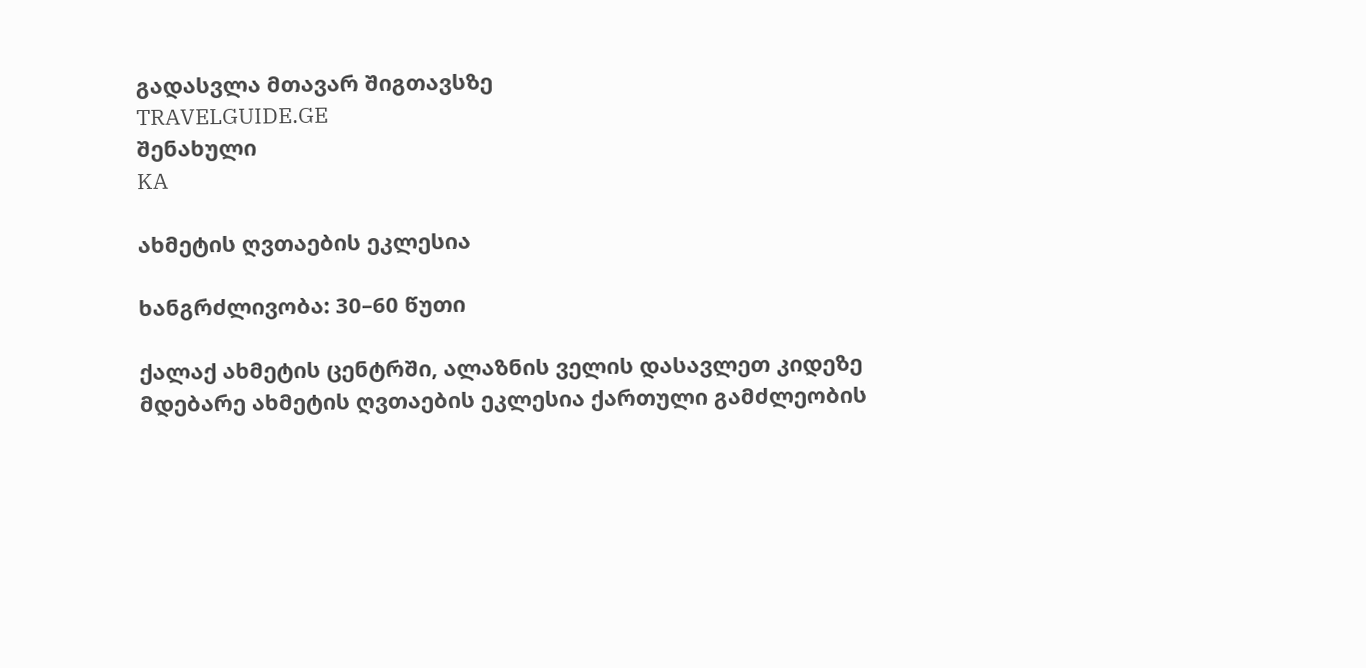გადასვლა მთავარ შიგთავსზე
TRAVELGUIDE.GE
შენახული
KA

ახმეტის ღვთაების ეკლესია

ხანგრძლივობა: 30–60 წუთი

ქალაქ ახმეტის ცენტრში, ალაზნის ველის დასავლეთ კიდეზე მდებარე ახმეტის ღვთაების ეკლესია ქართული გამძლეობის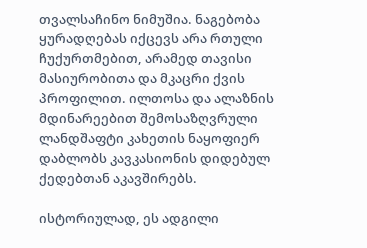თვალსაჩინო ნიმუშია. ნაგებობა ყურადღებას იქცევს არა რთული ჩუქურთმებით, არამედ თავისი მასიურობითა და მკაცრი ქვის პროფილით. ილთოსა და ალაზნის მდინარეებით შემოსაზღვრული ლანდშაფტი კახეთის ნაყოფიერ დაბლობს კავკასიონის დიდებულ ქედებთან აკავშირებს.

ისტორიულად, ეს ადგილი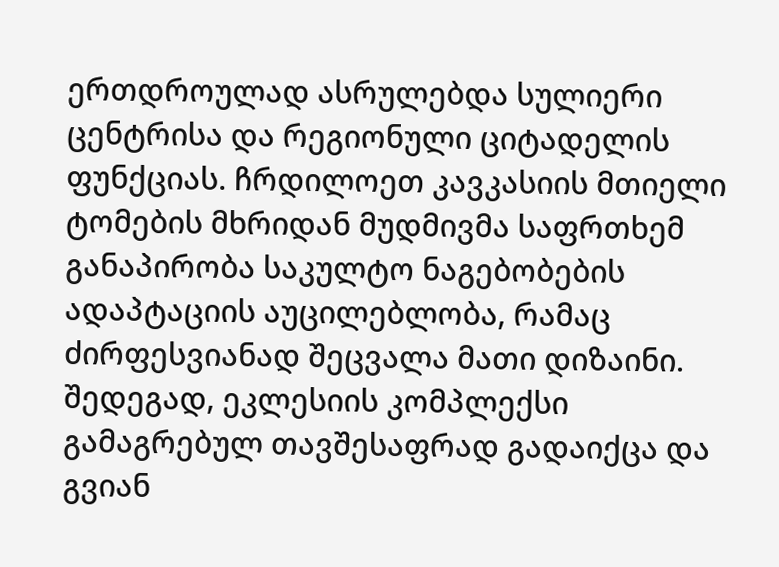ერთდროულად ასრულებდა სულიერი ცენტრისა და რეგიონული ციტადელის ფუნქციას. ჩრდილოეთ კავკასიის მთიელი ტომების მხრიდან მუდმივმა საფრთხემ განაპირობა საკულტო ნაგებობების ადაპტაციის აუცილებლობა, რამაც ძირფესვიანად შეცვალა მათი დიზაინი. შედეგად, ეკლესიის კომპლექსი გამაგრებულ თავშესაფრად გადაიქცა და გვიან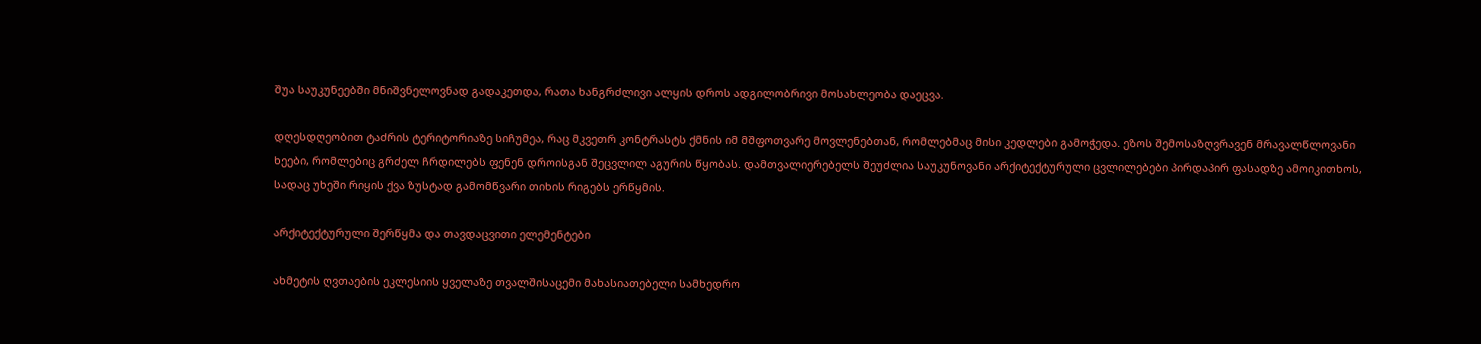შუა საუკუნეებში მნიშვნელოვნად გადაკეთდა, რათა ხანგრძლივი ალყის დროს ადგილობრივი მოსახლეობა დაეცვა.

დღესდღეობით ტაძრის ტერიტორიაზე სიჩუმეა, რაც მკვეთრ კონტრასტს ქმნის იმ მშფოთვარე მოვლენებთან, რომლებმაც მისი კედლები გამოჭედა. ეზოს შემოსაზღვრავენ მრავალწლოვანი ხეები, რომლებიც გრძელ ჩრდილებს ფენენ დროისგან შეცვლილ აგურის წყობას. დამთვალიერებელს შეუძლია საუკუნოვანი არქიტექტურული ცვლილებები პირდაპირ ფასადზე ამოიკითხოს, სადაც უხეში რიყის ქვა ზუსტად გამომწვარი თიხის რიგებს ერწყმის.

არქიტექტურული შერწყმა და თავდაცვითი ელემენტები

ახმეტის ღვთაების ეკლესიის ყველაზე თვალშისაცემი მახასიათებელი სამხედრო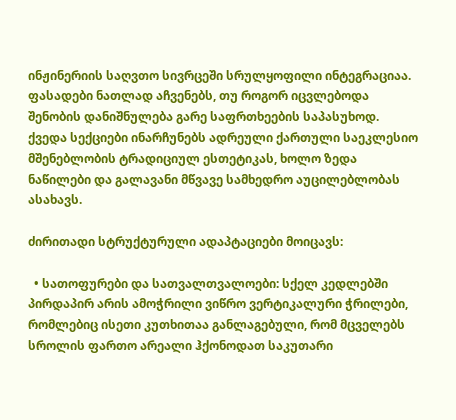ინჟინერიის საღვთო სივრცეში სრულყოფილი ინტეგრაციაა. ფასადები ნათლად აჩვენებს, თუ როგორ იცვლებოდა შენობის დანიშნულება გარე საფრთხეების საპასუხოდ. ქვედა სექციები ინარჩუნებს ადრეული ქართული საეკლესიო მშენებლობის ტრადიციულ ესთეტიკას, ხოლო ზედა ნაწილები და გალავანი მწვავე სამხედრო აუცილებლობას ასახავს.

ძირითადი სტრუქტურული ადაპტაციები მოიცავს:

  • სათოფურები და სათვალთვალოები: სქელ კედლებში პირდაპირ არის ამოჭრილი ვიწრო ვერტიკალური ჭრილები, რომლებიც ისეთი კუთხითაა განლაგებული, რომ მცველებს სროლის ფართო არეალი ჰქონოდათ საკუთარი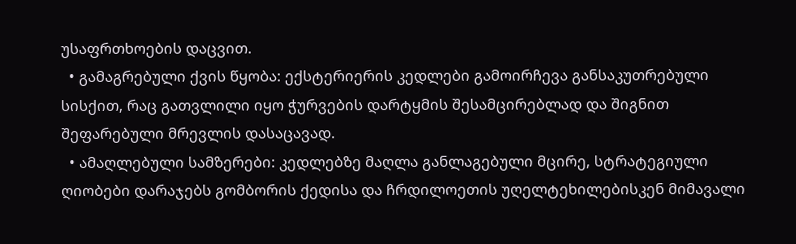უსაფრთხოების დაცვით.
  • გამაგრებული ქვის წყობა: ექსტერიერის კედლები გამოირჩევა განსაკუთრებული სისქით, რაც გათვლილი იყო ჭურვების დარტყმის შესამცირებლად და შიგნით შეფარებული მრევლის დასაცავად.
  • ამაღლებული სამზერები: კედლებზე მაღლა განლაგებული მცირე, სტრატეგიული ღიობები დარაჯებს გომბორის ქედისა და ჩრდილოეთის უღელტეხილებისკენ მიმავალი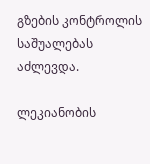გზების კონტროლის საშუალებას აძლევდა.

ლეკიანობის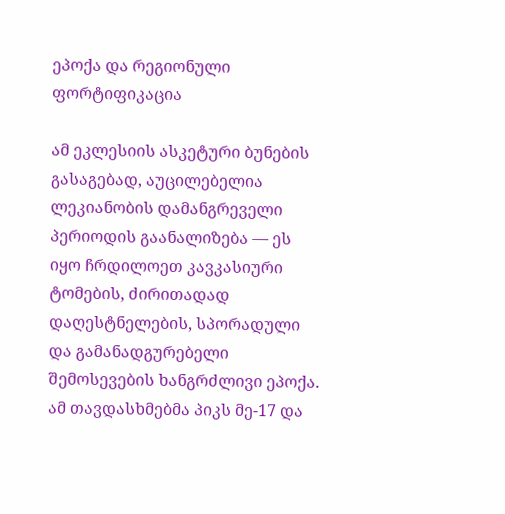ეპოქა და რეგიონული ფორტიფიკაცია

ამ ეკლესიის ასკეტური ბუნების გასაგებად, აუცილებელია ლეკიანობის დამანგრეველი პერიოდის გაანალიზება — ეს იყო ჩრდილოეთ კავკასიური ტომების, ძირითადად დაღესტნელების, სპორადული და გამანადგურებელი შემოსევების ხანგრძლივი ეპოქა. ამ თავდასხმებმა პიკს მე-17 და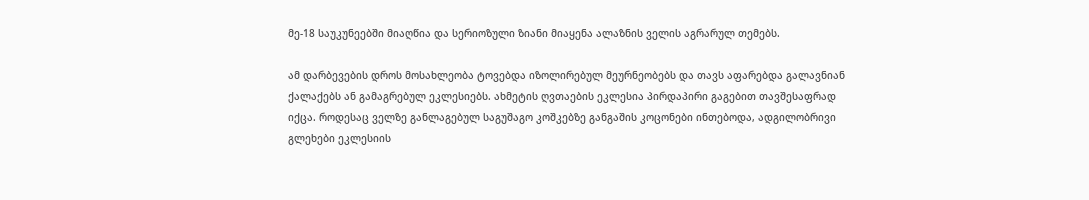მე-18 საუკუნეებში მიაღწია და სერიოზული ზიანი მიაყენა ალაზნის ველის აგრარულ თემებს.

ამ დარბევების დროს მოსახლეობა ტოვებდა იზოლირებულ მეურნეობებს და თავს აფარებდა გალავნიან ქალაქებს ან გამაგრებულ ეკლესიებს. ახმეტის ღვთაების ეკლესია პირდაპირი გაგებით თავშესაფრად იქცა. როდესაც ველზე განლაგებულ საგუშაგო კოშკებზე განგაშის კოცონები ინთებოდა, ადგილობრივი გლეხები ეკლესიის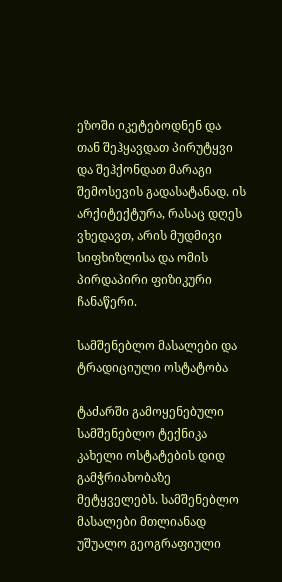ეზოში იკეტებოდნენ და თან შეჰყავდათ პირუტყვი და შეჰქონდათ მარაგი შემოსევის გადასატანად. ის არქიტექტურა, რასაც დღეს ვხედავთ, არის მუდმივი სიფხიზლისა და ომის პირდაპირი ფიზიკური ჩანაწერი.

სამშენებლო მასალები და ტრადიციული ოსტატობა

ტაძარში გამოყენებული სამშენებლო ტექნიკა კახელი ოსტატების დიდ გამჭრიახობაზე მეტყველებს. სამშენებლო მასალები მთლიანად უშუალო გეოგრაფიული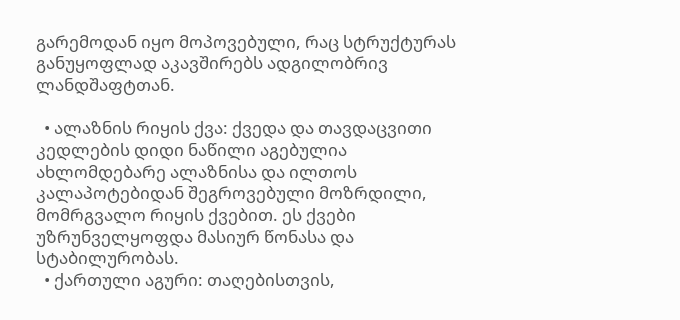გარემოდან იყო მოპოვებული, რაც სტრუქტურას განუყოფლად აკავშირებს ადგილობრივ ლანდშაფტთან.

  • ალაზნის რიყის ქვა: ქვედა და თავდაცვითი კედლების დიდი ნაწილი აგებულია ახლომდებარე ალაზნისა და ილთოს კალაპოტებიდან შეგროვებული მოზრდილი, მომრგვალო რიყის ქვებით. ეს ქვები უზრუნველყოფდა მასიურ წონასა და სტაბილურობას.
  • ქართული აგური: თაღებისთვის,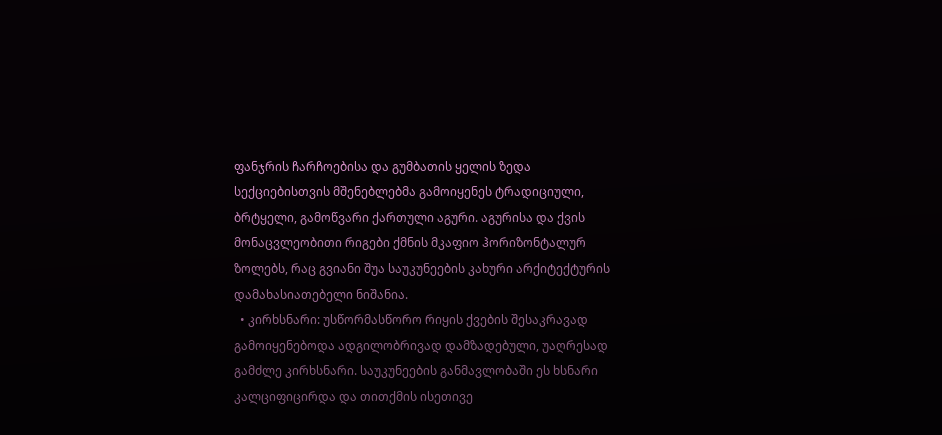ფანჯრის ჩარჩოებისა და გუმბათის ყელის ზედა სექციებისთვის მშენებლებმა გამოიყენეს ტრადიციული, ბრტყელი, გამოწვარი ქართული აგური. აგურისა და ქვის მონაცვლეობითი რიგები ქმნის მკაფიო ჰორიზონტალურ ზოლებს, რაც გვიანი შუა საუკუნეების კახური არქიტექტურის დამახასიათებელი ნიშანია.
  • კირხსნარი: უსწორმასწორო რიყის ქვების შესაკრავად გამოიყენებოდა ადგილობრივად დამზადებული, უაღრესად გამძლე კირხსნარი. საუკუნეების განმავლობაში ეს ხსნარი კალციფიცირდა და თითქმის ისეთივე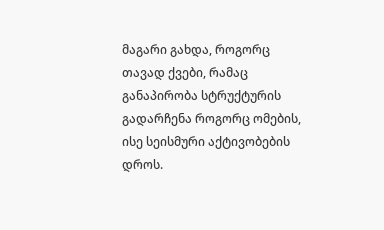მაგარი გახდა, როგორც თავად ქვები, რამაც განაპირობა სტრუქტურის გადარჩენა როგორც ომების, ისე სეისმური აქტივობების დროს.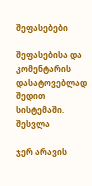შეფასებები

შეფასებისა და კომენტარის დასატოვებლად შედით სისტემაში. შესვლა

ჯერ არავის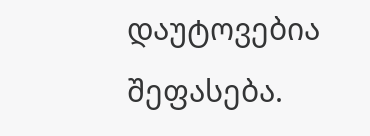დაუტოვებია შეფასება.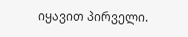იყავით პირველი.